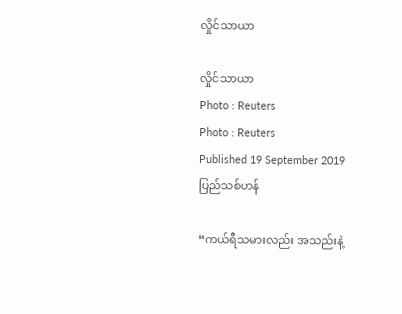လှိုင်သာယာ

လှိုင်သာယာ
Photo : Reuters
Photo : Reuters
Published 19 September 2019
ပြည်သစ်ဟန်

“ကယ်ရီသမားလည်း အသည်းနဲ့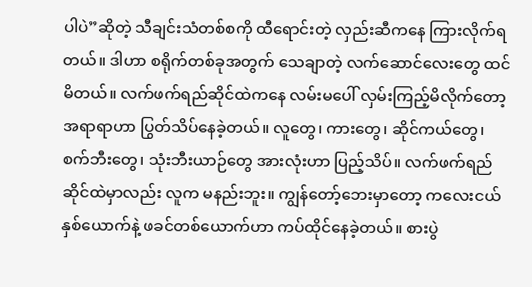ပါပဲ”ဆိုတဲ့ သီချင်းသံတစ်စကို ထီရောင်းတဲ့ လှည်းဆီကနေ ကြားလိုက်ရတယ်။ ဒါဟာ စရိုက်တစ်ခုအတွက် သေချာတဲ့ လက်ဆောင်လေးတွေ ထင်မိတယ်။ လက်ဖက်ရည်ဆိုင်ထဲကနေ လမ်းမပေါ် လှမ်းကြည့်မိလိုက်တော့ အရာရာဟာ ပြွတ်သိပ်နေခဲ့တယ်။ လူတွေ၊ ကားတွေ၊ ဆိုင်ကယ်တွေ၊ စက်ဘီးတွေ၊ သုံးဘီးယာဉ်တွေ အားလုံးဟာ ပြည့်သိပ်။ လက်ဖက်ရည်ဆိုင်ထဲမှာလည်း လူက မနည်းဘူး။ ကျွန်တော့်ဘေးမှာတော့ ကလေးငယ်နှစ်ယောက်နဲ့ ဖခင်တစ်ယောက်ဟာ ကပ်ထိုင်နေခဲ့တယ်။ စားပွဲ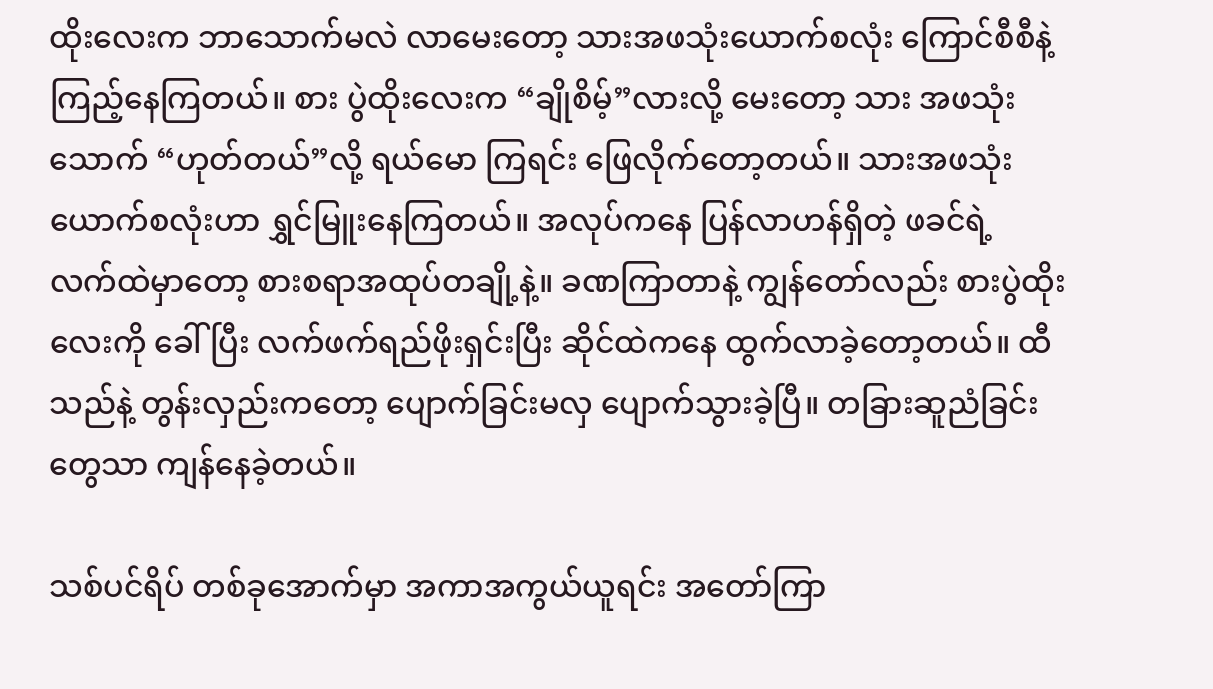ထိုးလေးက ဘာသောက်မလဲ လာမေးတော့ သားအဖသုံးယောက်စလုံး ကြောင်စီစီနဲ့ ကြည့်နေကြတယ်။ စား ပွဲထိုးလေးက “ချိုစိမ့်”လားလို့ မေးတော့ သား အဖသုံးသောက် “ဟုတ်တယ်”လို့ ရယ်မော ကြရင်း ဖြေလိုက်တော့တယ်။ သားအဖသုံးယောက်စလုံးဟာ ရွှင်မြူးနေကြတယ်။ အလုပ်ကနေ ပြန်လာဟန်ရှိတဲ့ ဖခင်ရဲ့ လက်ထဲမှာတော့ စားစရာအထုပ်တချို့နဲ့။ ခဏကြာတာနဲ့ ကျွန်တော်လည်း စားပွဲထိုးလေးကို ခေါ်ပြီး လက်ဖက်ရည်ဖိုးရှင်းပြီး ဆိုင်ထဲကနေ ထွက်လာခဲ့တော့တယ်။ ထီသည်နဲ့ တွန်းလှည်းကတော့ ပျောက်ခြင်းမလှ ပျောက်သွားခဲ့ပြီ။ တခြားဆူညံခြင်းတွေသာ ကျန်နေခဲ့တယ်။

သစ်ပင်ရိပ် တစ်ခုအောက်မှာ အကာအကွယ်ယူရင်း အတော်ကြာ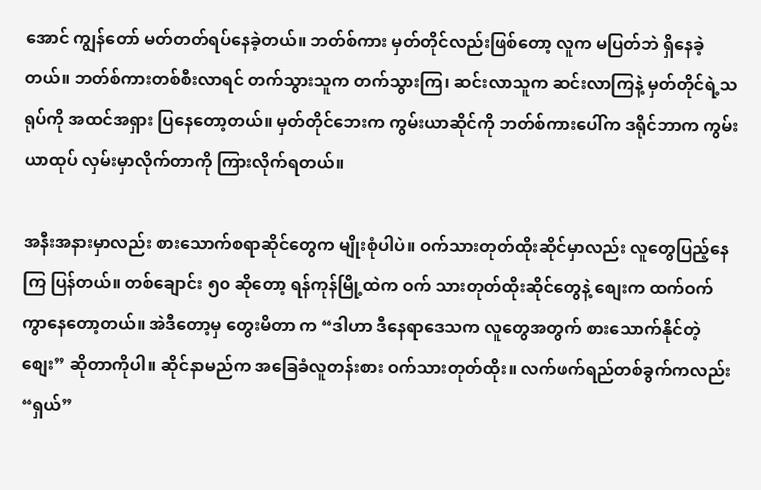အောင် ကျွန်တော် မတ်တတ်ရပ်နေခဲ့တယ်။ ဘတ်စ်ကား မှတ်တိုင်လည်းဖြစ်တော့ လူက မပြတ်ဘဲ ရှိနေခဲ့တယ်။ ဘတ်စ်ကားတစ်စီးလာရင် တက်သွားသူက တက်သွားကြ၊ ဆင်းလာသူက ဆင်းလာကြနဲ့ မှတ်တိုင်ရဲ့သရုပ်ကို အထင်အရှား ပြနေတော့တယ်။ မှတ်တိုင်ဘေးက ကွမ်းယာဆိုင်ကို ဘတ်စ်ကားပေါ်က ဒရိုင်ဘာက ကွမ်းယာထုပ် လှမ်းမှာလိုက်တာကို ကြားလိုက်ရတယ်။

အနီးအနားမှာလည်း စားသောက်စရာဆိုင်တွေက မျိုးစုံပါပဲ။ ဝက်သားတုတ်ထိုးဆိုင်မှာလည်း လူတွေပြည့်နေကြ ပြန်တယ်။ တစ်ချောင်း ၅၀ ဆိုတော့ ရန်ကုန်မြို့ထဲက ဝက် သားတုတ်ထိုးဆိုင်တွေနဲ့ စျေးက ထက်ဝက် ကွာနေတော့တယ်။ အဲဒီတော့မှ တွေးမိတာ က “ဒါဟာ ဒီနေရာဒေသက လူတွေအတွက် စားသောက်နိုင်တဲ့စျေး” ဆိုတာကိုပါ။ ဆိုင်နာမည်က အခြေခံလူတန်းစား ဝက်သားတုတ်ထိုး။ လက်ဖက်ရည်တစ်ခွက်ကလည်း “ရှယ်”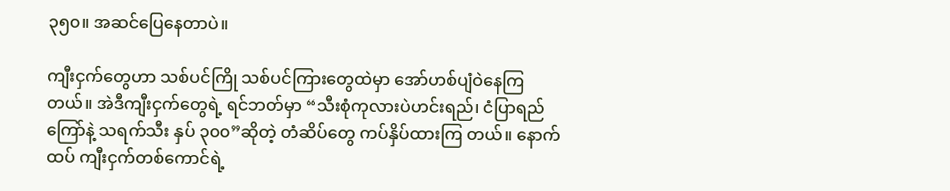၃၅၀။ အဆင်ပြေနေတာပဲ။

ကျီးငှက်တွေဟာ သစ်ပင်ကြို သစ်ပင်ကြားတွေထဲမှာ အော်ဟစ်ပျံဝဲနေကြတယ်။ အဲဒီကျီးငှက်တွေရဲ့ ရင်ဘတ်မှာ “သီးစုံကုလားပဲဟင်းရည်၊ ငံပြာရည်ကြော်နဲ့ သရက်သီး နှပ် ၃၀၀”ဆိုတဲ့ တံဆိပ်တွေ ကပ်နှိပ်ထားကြ တယ်။ နောက်ထပ် ကျီးငှက်တစ်ကောင်ရဲ့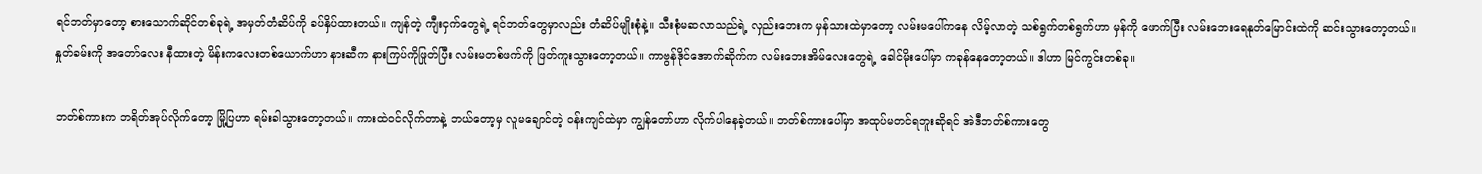ရင်ဘတ်မှာတော့ စားသောက်ဆိုင်တစ်ခုရဲ့ အမှတ်တံဆိပ်ကို ခပ်နှိပ်ထားတယ်။ ကျန်တဲ့ ကျီးငှက်တွေရဲ့ ရင်ဘတ်တွေမှာလည်း တံဆိပ်မျိုးစုံနဲ့။ သီးစုံမဆလာသည်ရဲ့ လှည်းဘေးက မှန်သားထဲမှာတော့ လမ်းမပေါ်ကနေ လိမ့်လာတဲ့ သစ်ရွက်တစ်ရွက်ဟာ မှန်ကို ဖောက်ပြီး လမ်းဘေးရေနုတ်မြောင်းထဲကို ဆင်းသွားတော့တယ်။ နှုတ်ခမ်းကို အတော်လေး နီထားတဲ့ မိန်းကလေးတစ်ယောက်ဟာ နားဆီက နားကြပ်ကိုဖြုတ်ပြီး လမ်းမတစ်ဖက်ကို ဖြတ်ကူးသွားတော့တယ်။ ကာဗွန်ဒိုင်အောက်ဆိုက်က လမ်းဘေးအိမ်လေးတွေရဲ့ ခေါင်မိုးပေါ်မှာ ကခုန်နေတော့တယ်။ ဒါဟာ မြင်ကွင်းတစ်ခု။

ဘတ်စ်ကားက ဘရိတ်အုပ်လိုက်တော့ မြို့ပြဟာ ရမ်းခါသွားတော့တယ်။ ကားထဲဝင်လိုက်တာနဲ့ ဘယ်တော့မှ လူမချောင်တဲ့ ဝန်းကျင်ထဲမှာ ကျွန်တော်ဟာ လိုက်ပါနေခဲ့တယ်။ ဘတ်စ်ကားပေါ်မှာ အထုပ်မတင်ရဘူးဆိုရင် အဲဒီဘတ်စ်ကားတွေ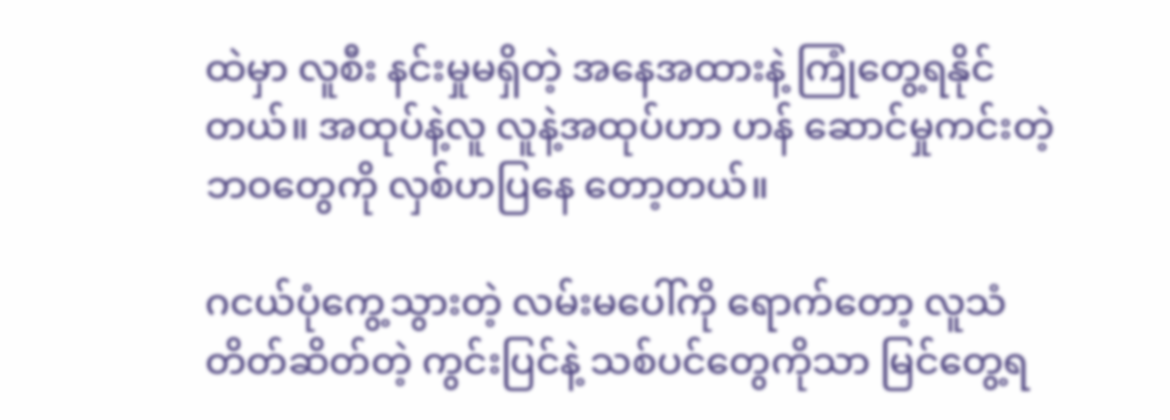ထဲမှာ လူစီး နင်းမှုမရှိတဲ့ အနေအထားနဲ့ ကြုံတွေ့ရနိုင် တယ်။ အထုပ်နဲ့လူ လူနဲ့အထုပ်ဟာ ဟန် ဆောင်မှုကင်းတဲ့ ဘဝတွေကို လှစ်ဟပြနေ တော့တယ်။

ဂငယ်ပုံကွေ့သွားတဲ့ လမ်းမပေါ်ကို ရောက်တော့ လူသံ တိတ်ဆိတ်တဲ့ ကွင်းပြင်နဲ့ သစ်ပင်တွေကိုသာ မြင်တွေ့ရ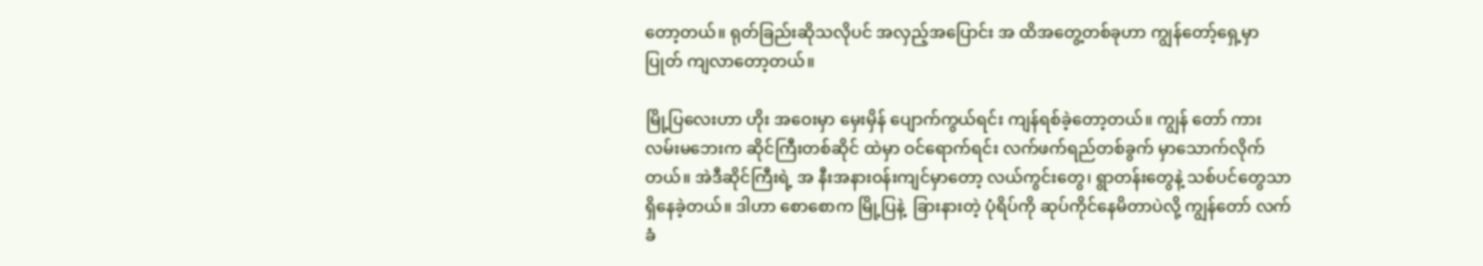တော့တယ်။ ရုတ်ခြည်းဆိုသလိုပင် အလှည့်အပြောင်း အ ထိအတွေ့တစ်ခုဟာ ကျွန်တော့်ရှေ့မှာ ပြုတ် ကျလာတော့တယ်။

မြို့ပြလေးဟာ ဟိုး အဝေးမှာ မှေးမှိန် ပျောက်ကွယ်ရင်း ကျန်ရစ်ခဲ့တော့တယ်။ ကျွန် တော် ကားလမ်းမဘေးက ဆိုင်ကြီးတစ်ဆိုင် ထဲမှာ ဝင်ရောက်ရင်း လက်ဖက်ရည်တစ်ခွက် မှာသောက်လိုက်တယ်။ အဲဒီဆိုင်ကြီးရဲ့ အ နီးအနားဝန်းကျင်မှာတော့ လယ်ကွင်းတွေ၊ ရွာတန်းတွေနဲ့ သစ်ပင်တွေသာ ရှိနေခဲ့တယ်။ ဒါဟာ စောစောက မြို့ပြနဲ့  ခြားနားတဲ့ ပုံရိပ်ကို ဆုပ်ကိုင်နေမိတာပဲလို့ ကျွန်တော် လက်ခံ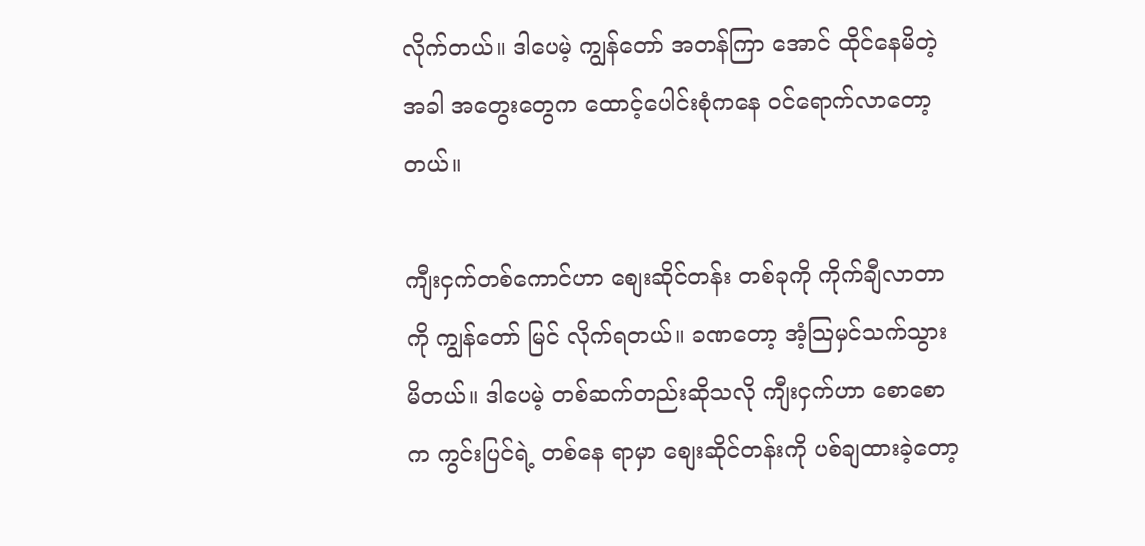လိုက်တယ်။ ဒါပေမဲ့ ကျွန်တော် အတန်ကြာ အောင် ထိုင်နေမိတဲ့အခါ အတွေးတွေက ထောင့်ပေါင်းစုံကနေ ဝင်ရောက်လာတော့ တယ်။

ကျီးငှက်တစ်ကောင်ဟာ စျေးဆိုင်တန်း တစ်ခုကို ကိုက်ချီလာတာကို ကျွန်တော် မြင် လိုက်ရတယ်။ ခဏတော့ အံ့သြမှင်သက်သွား မိတယ်။ ဒါပေမဲ့ တစ်ဆက်တည်းဆိုသလို ကျီးငှက်ဟာ စောစောက ကွင်းပြင်ရဲ့ တစ်နေ ရာမှာ စျေးဆိုင်တန်းကို ပစ်ချထားခဲ့တော့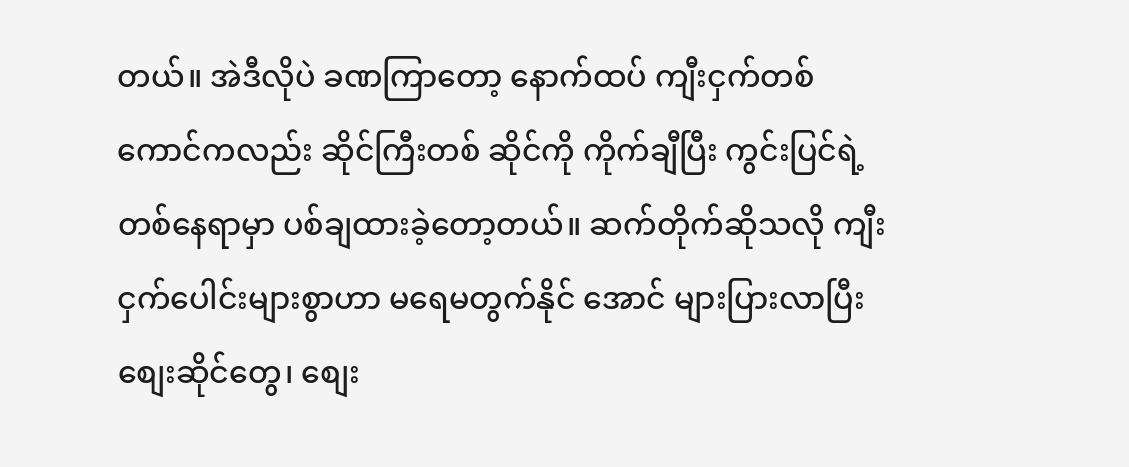တယ်။ အဲဒီလိုပဲ ခဏကြာတော့ နောက်ထပ် ကျီးငှက်တစ်ကောင်ကလည်း ဆိုင်ကြီးတစ် ဆိုင်ကို ကိုက်ချီပြီး ကွင်းပြင်ရဲ့ တစ်နေရာမှာ ပစ်ချထားခဲ့တော့တယ်။ ဆက်တိုက်ဆိုသလို ကျီးငှက်ပေါင်းများစွာဟာ မရေမတွက်နိုင် အောင် များပြားလာပြီး စျေးဆိုင်တွေ၊ စျေး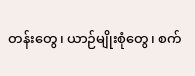တန်းတွေ၊ ယာဉ်မျိုးစုံတွေ၊ စက်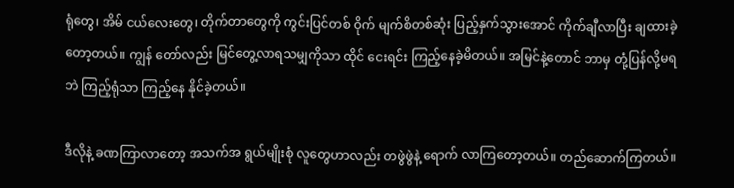ရုံတွေ၊ အိမ် ငယ်လေးတွေ၊ တိုက်တာတွေကို ကွင်းပြင်တစ် ဝိုက် မျက်စိတစ်ဆုံး ပြည့်နှက်သွားအောင် ကိုက်ချီလာပြီး ချထားခဲ့တော့တယ်။ ကျွန် တော်လည်း မြင်တွေ့လာရသမျှကိုသာ ထိုင် ငေးရင်း ကြည့်နေခဲ့မိတယ်။ အမြင်နဲ့တောင် ဘာမှ တုံ့ပြန်လို့မရဘဲ ကြည့်ရုံသာ ကြည့်နေ နိုင်ခဲ့တယ်။

ဒီလိုနဲ့ ခဏကြာလာတော့ အသက်အ ရွယ်မျိုးစုံ လူတွေဟာလည်း တဖွဲဖွဲနဲ့ ရောက် လာကြတော့တယ်။ တည်ဆောက်ကြတယ်။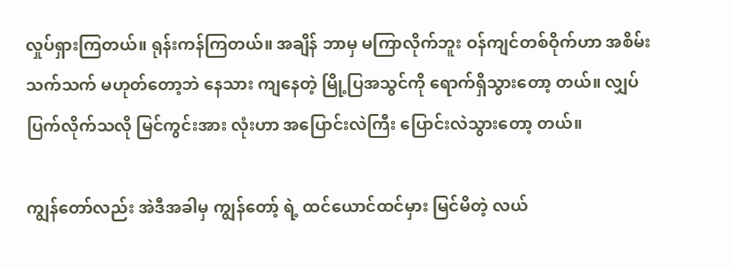လှုပ်ရှားကြတယ်။ ရုန်းကန်ကြတယ်။ အချိန် ဘာမှ မကြာလိုက်ဘူး ဝန်ကျင်တစ်ဝိုက်ဟာ အစိမ်းသက်သက် မဟုတ်တော့ဘဲ နေသား ကျနေတဲ့ မြို့ပြအသွင်ကို ရောက်ရှိသွားတော့ တယ်။ လျှပ်ပြက်လိုက်သလို မြင်ကွင်းအား လုံးဟာ အပြောင်းလဲကြီး ပြောင်းလဲသွားတော့ တယ်။

ကျွန်တော်လည်း အဲဒီအခါမှ ကျွန်တော့် ရဲ့ ထင်ယောင်ထင်မှား မြင်မိတဲ့ လယ်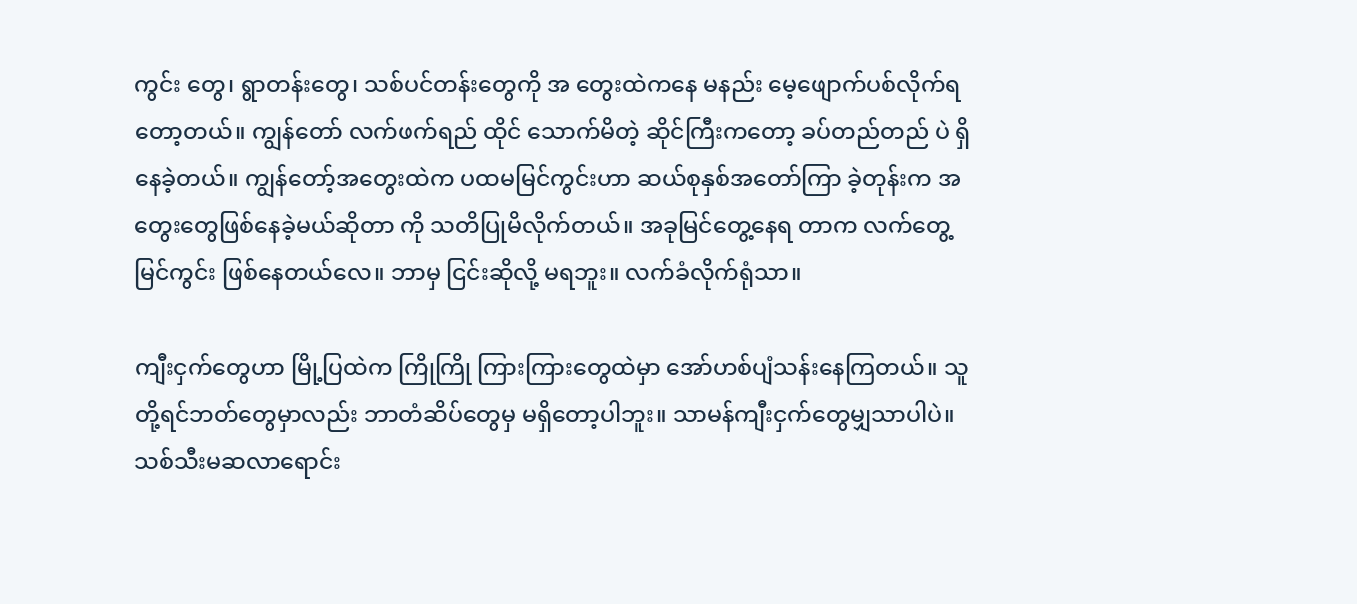ကွင်း တွေ၊ ရွာတန်းတွေ၊ သစ်ပင်တန်းတွေကို အ တွေးထဲကနေ မနည်း မေ့ဖျောက်ပစ်လိုက်ရ တော့တယ်။ ကျွန်တော် လက်ဖက်ရည် ထိုင် သောက်မိတဲ့ ဆိုင်ကြီးကတော့ ခပ်တည်တည် ပဲ ရှိနေခဲ့တယ်။ ကျွန်တော့်အတွေးထဲက ပထမမြင်ကွင်းဟာ ဆယ်စုနှစ်အတော်ကြာ ခဲ့တုန်းက အတွေးတွေဖြစ်နေခဲ့မယ်ဆိုတာ ကို သတိပြုမိလိုက်တယ်။ အခုမြင်တွေ့နေရ တာက လက်တွေ့မြင်ကွင်း ဖြစ်နေတယ်လေ။ ဘာမှ ငြင်းဆိုလို့ မရဘူး။ လက်ခံလိုက်ရုံသာ။

ကျီးငှက်တွေဟာ မြို့ပြထဲက ကြိုကြို ကြားကြားတွေထဲမှာ အော်ဟစ်ပျံသန်းနေကြတယ်။ သူတို့ရင်ဘတ်တွေမှာလည်း ဘာတံဆိပ်တွေမှ မရှိတော့ပါဘူး။ သာမန်ကျီးငှက်တွေမျှသာပါပဲ။ သစ်သီးမဆလာရောင်း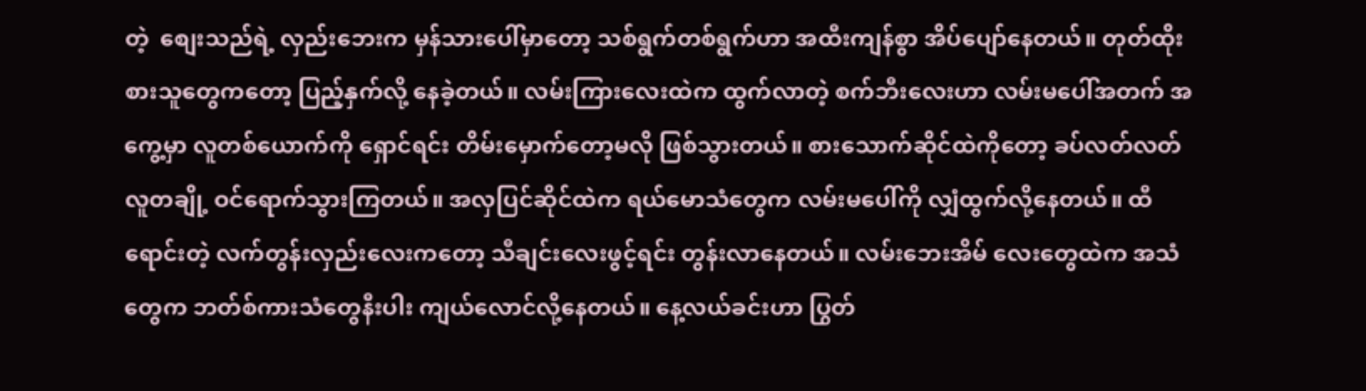တဲ့  စျေးသည်ရဲ့ လှည်းဘေးက မှန်သားပေါ်မှာတော့ သစ်ရွက်တစ်ရွက်ဟာ အထီးကျန်စွာ အိပ်ပျော်နေတယ်။ တုတ်ထိုးစားသူတွေကတော့ ပြည့်နှက်လို့ နေခဲ့တယ်။ လမ်းကြားလေးထဲက ထွက်လာတဲ့ စက်ဘီးလေးဟာ လမ်းမပေါ်အတက် အကွေ့မှာ လူတစ်ယောက်ကို ရှောင်ရင်း တိမ်းမှောက်တော့မလို ဖြစ်သွားတယ်။ စားသောက်ဆိုင်ထဲကိုတော့ ခပ်လတ်လတ်လူတချို့ ဝင်ရောက်သွားကြတယ်။ အလှပြင်ဆိုင်ထဲက ရယ်မောသံတွေက လမ်းမပေါ်ကို လျှံထွက်လို့နေတယ်။ ထီရောင်းတဲ့ လက်တွန်းလှည်းလေးကတော့ သီချင်းလေးဖွင့်ရင်း တွန်းလာနေတယ်။ လမ်းဘေးအိမ် လေးတွေထဲက အသံတွေက ဘတ်စ်ကားသံတွေနီးပါး ကျယ်လောင်လို့နေတယ်။ နေ့လယ်ခင်းဟာ ပြွတ်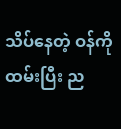သိပ်နေတဲ့ ဝန်ကိုထမ်းပြီး ည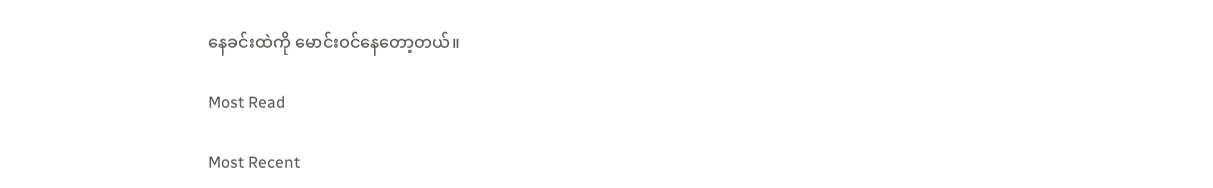နေခင်းထဲကို မောင်းဝင်နေတော့တယ်။

Most Read

Most Recent